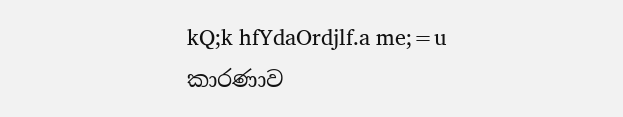kQ;k hfYdaOrdjlf.a me;=u
කාරණාව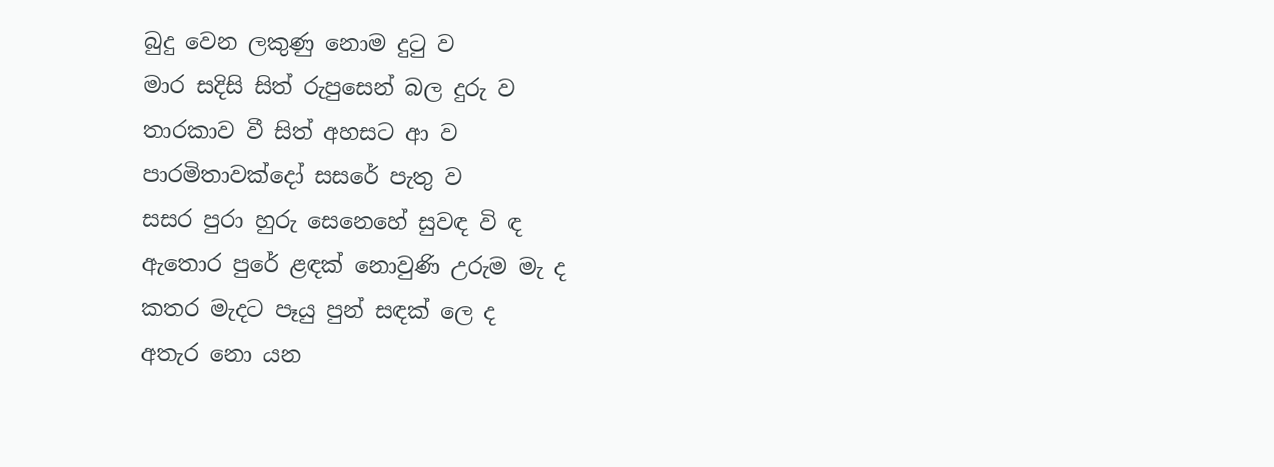බුදු වෙන ලකුණු නොම දුටු ව
මාර සදිසි සිත් රුපුසෙන් බල දුරු ව
තාරකාව වී සිත් අහසට ආ ව
පාරමිතාවක්දෝ සසරේ පැතු ව
සසර පුරා හුරු සෙනෙහේ සුවඳ වි ඳ
ඇතොර පුරේ ළඳක් නොවුණි උරුම මැ ද
කතර මැදට පෑයු පුන් සඳක් ලෙ ද
අතැර නො යන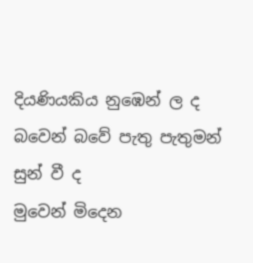දියණියකිය නුඹෙන් ල ද
බවෙන් බවේ පැතු පැතුමන් සුන් වී ද
මුවෙන් මිදෙන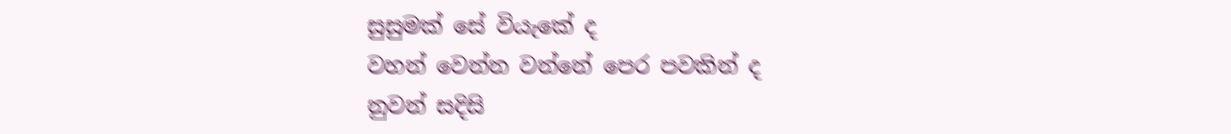සුසුමක් සේ වියැකේ ද
වහන් වෙන්න වන්නේ පෙර පවකින් ද
නුවන් සදිසි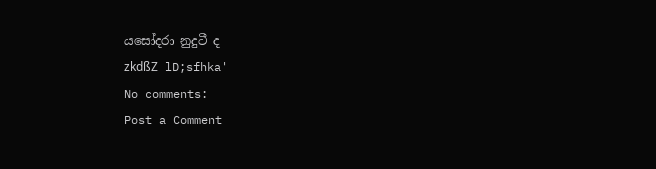යසෝදරා නුදුටී ද
zkdßZ lD;sfhka'
No comments:
Post a Comment